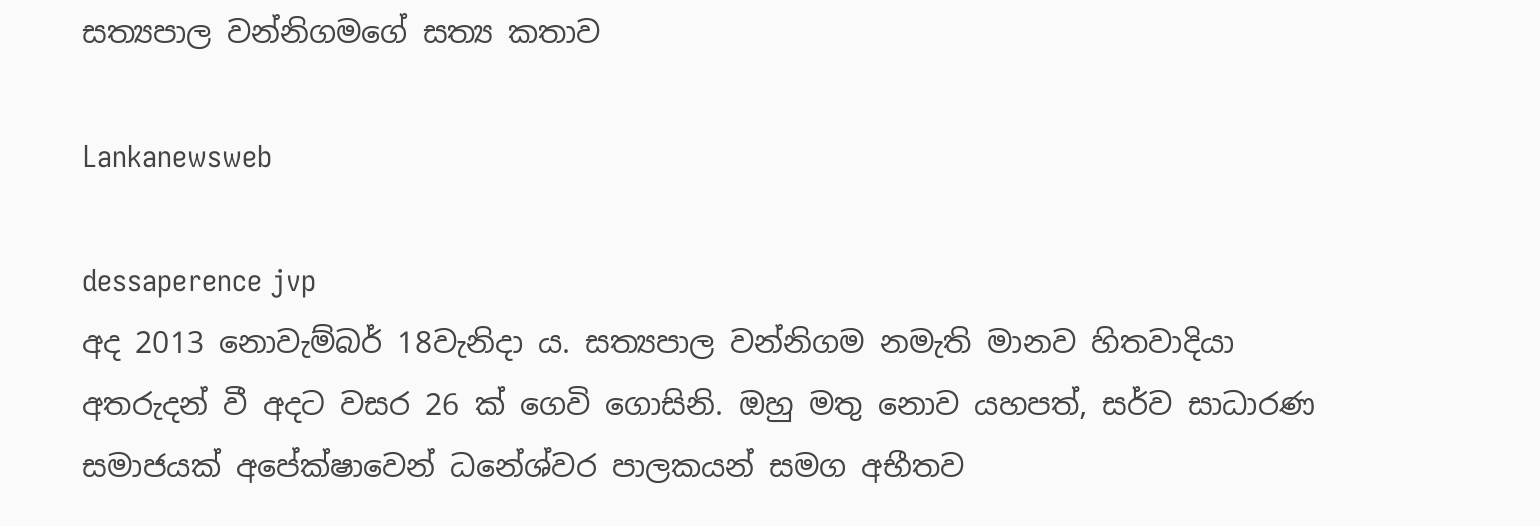සත්‍යපාල වන්නිගමගේ සත්‍ය කතාව

Lankanewsweb

dessaperence jvp
අද 2013 නොවැම්බර් 18වැනිදා ය. සත්‍යපාල වන්නිගම නමැති මානව හිතවාදියා අතරුදන් වී අදට වසර 26 ක් ගෙවි ගොසිනි. ඔහු මතු නොව යහපත්, සර්ව සාධාරණ සමාජයක් අපේක්ෂාවෙන් ධනේශ්වර පාලකයන් සමග අභීතව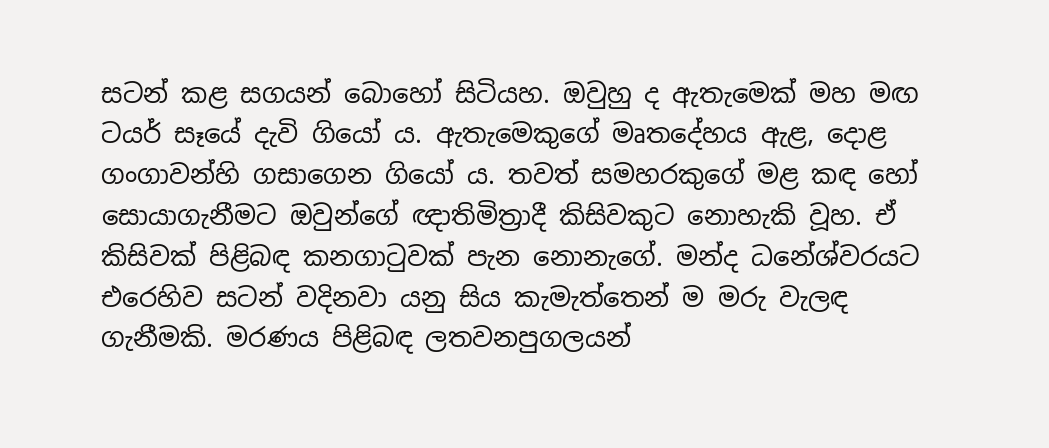සටන් කළ සගයන් බොහෝ සිටියහ. ඔවුහු ද ඇතැමෙක් මහ මඟ ටයර් සෑයේ දැවි ගියෝ ය. ඇතැමෙකුගේ මෘතදේහය ඇළ, දොළ ගංගාවන්හි ගසාගෙන ගියෝ ය. තවත් සමහරකුගේ මළ කඳ හෝ සොයාගැනීමට ඔවුන්ගේ ඥාතිමිත්‍රාදී කිසිවකුට නොහැකි වූහ. ඒ කිසිවක් පිළිබඳ කනගාටුවක් පැන නොනැගේ. මන්ද ධනේශ්වරයට එරෙහිව සටන් වදිනවා යනු සිය කැමැත්තෙන් ම මරු වැලඳ ගැනීමකි. මරණය පිළිබඳ ලතවනපුගලයන්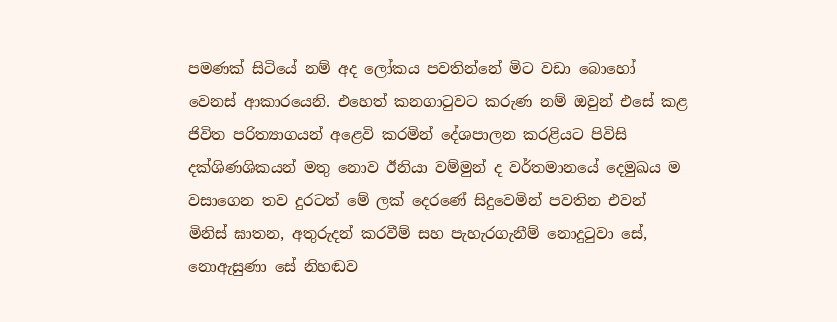පමණක් සිටියේ නම් අද ලෝකය පවතින්නේ මිට වඩා බොහෝ වෙනස් ආකාරයෙනි. එහෙත් කනගාටුවට කරුණ නම් ඔවුන් එසේ කළ ජිවිත පරිත්‍යාගයන් අළෙවි කරමින් දේශපාලන කරළියට පිවිසි දක්ශිණශිකයන් මතු නොව ඊනියා වම්මුන් ද වර්තමානයේ දෙමුඛය ම වසාගෙන තව දුරටත් මේ ලක් දෙරණේ සිදුවෙමින් පවතින එවන් මිනිස් ඝාතන, අතුරුදන් කරවීම් සහ පැහැරගැනීම් නොදුටුවා සේ, නොඇසුණා සේ නිහඬව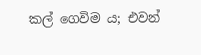කල් ගෙවිම ය; එවන්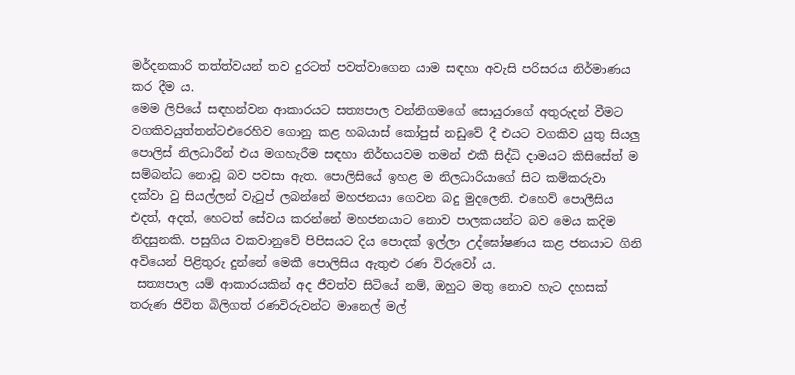මර්දනකාරි තත්ත්වයන් තව දුරටත් පවත්වාගෙන යාම සඳහා අවැසි පරිසරය නිර්මාණය කර දීම ය.
මෙම ලිපියේ සඳහන්වන ආකාරයට සත්‍යපාල වන්නිගමගේ සොයුරාගේ අතුරුදන් වීමට වගකිවයුත්තන්ටඑරෙහිව ගොනු කළ හබයාස් කෝපුස් නඩුවේ දී එයට වගකිව යුතු සියලු පොලිස් නිලධාරීන් එය මගහැරීම සඳහා නිර්භයවම තමන් එකී සිද්ධි දාමයට කිසිසේත් ම සම්බන්ධ නොවූ බව පවසා ඇත. පොලිසියේ ඉහළ ම නිලධාරියාගේ සිට කම්කරුවා දක්වා වු සියල්ලන් වැටුප් ලබන්නේ මහජනයා ගෙවන බදු මුදලෙනි. එහෙව් පොලීසිය එදත්, අදත්, හෙටත් සේවය කරන්නේ මහජනයාට නොව පාලකයන්ට බව මෙය කදිම නිදසුනකි. පසුගිය වකවානුවේ පිපිසයට දිය පොදක් ඉල්ලා උද්ඝෝෂණය කළ ජනයාට ගිනි අවියෙන් පිළිතුරු දුන්නේ මෙකී පොලිසිය ඇතුළු රණ විරුවෝ ය.
 සත්‍යපාල යම් ආකාරයකින් අද ජීවත්ව සිටියේ නම්, ඔහුට මතු නොව හැට දහසක් තරුණ ජිවිත බිලිගත් රණවිරුවන්ට මානෙල් මල්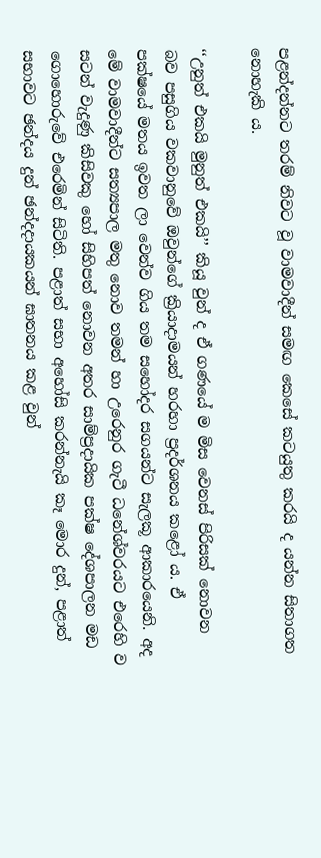පළන්දන්නට තරම් නිවට වූ වාමවාදීන් සමඟ කෙසේ කටයුතු කරයි ද යන්න සිතාගත නොහැකි ය.

‘‘උනුත් එකයි මුනුත් එකයි’’ කියූ වුන් ද ඒ ගණයේ ම මිස වෙනස් පිරිසක් නොවන බව පසුගිය වකවානුවේ ඔවුන්ගේ ක්‍රියාදාමයන් හරහා ප්‍රදර්ශනය කළෝ ය. ඒ පක්ෂයේ මතය ඉවත ලා වෙන්ව ගිය තම සහෝදර සගයන්ට සැලකූ ආකාරයෙනි. අද මේ වාමවාදීන්ට සත්‍යපාල මතු නොව තමන් හා උරෙනුර ගැටී ධනේශ්වරයට එරෙහි ව සටන් වැදුණු කිසිවකු හෝ සිහිපත් නොවන අතර සාම්ප්‍රදායික පක්ෂ දේශපාලන මඩ ගොහොරුවේ එරෙමින් සිටිති. පළාත් සභා අහෝසි කරන්නැයි කෑ මොර දුන්, පළාත් සභාවට ඡන්දය දුන් ඡන්දදායකයන් ඝාතනය කළ වුන්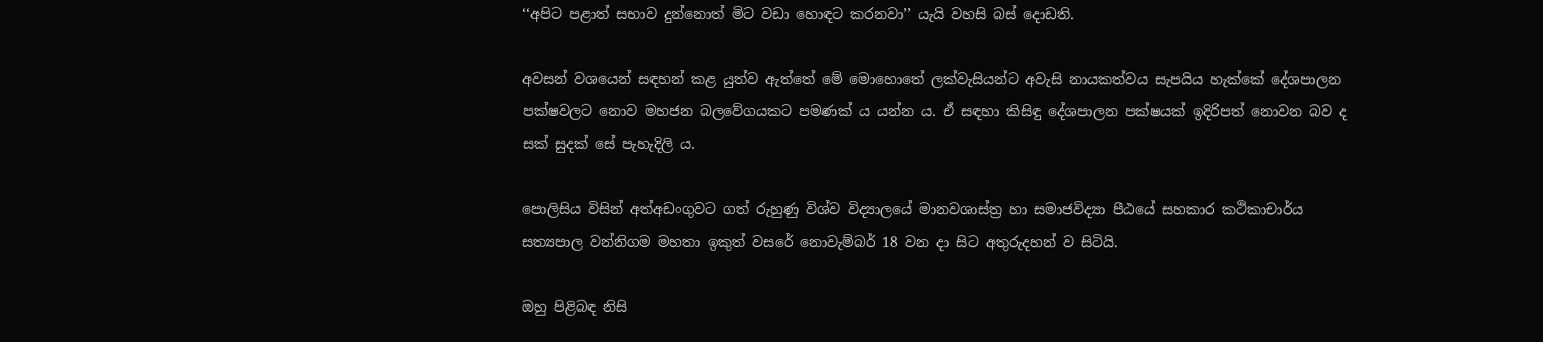‘‘අපිට පළාත් සභාව දුන්නොත් මිට වඩා හොඳට කරනවා’’ යැයි වහසි බස් දොඩති.

අවසන් වශයෙන් සඳහන් කළ යුත්ව ඇත්තේ මේ මොහොතේ ලක්වැසියන්ට අවැසි නායකත්වය සැපයිය හැක්කේ දේශපාලන පක්ෂවලට නොව මහජන බලවේගයකට පමණක් ය යන්න ය. ඒ සඳහා කිසිඳු දේශපාලන පක්ෂයක් ඉදිරිපත් නොවන බව ද සක් සුදක් සේ පැහැදිලි ය.

පොලිසිය විසින් අත්අඩංගුවට ගත් රුහුණු විශ්ව විද්‍යාලයේ මානවශාස්ත්‍ර හා සමාජවිද්‍යා පීඨයේ සහකාර කථිකාචාර්ය සත්‍යපාල වන්නිගම මහතා ඉකුත් වසරේ නොවැම්බර් 18 වන දා සිට අතුරුදහන් ව සිටියි.

ඔහු පිළිබඳ නිසි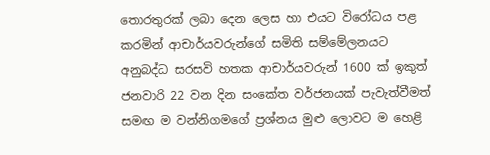තොරතුරක් ලබා දෙන ලෙස හා එයට විරෝධය පළ කරමින් ආචාර්යවරුන්ගේ සමිති සම්මේලනයට අනුබද්ධ සරසවි හතක ආචාර්යවරුන් 1600 ක් ඉකුත් ජනවාරි 22 වන දින සංකේත වර්ජනයක් පැවැත්වීමත් සමඟ ම වන්නිගමගේ ප්‍රශ්නය මුළු ලොවට ම හෙළි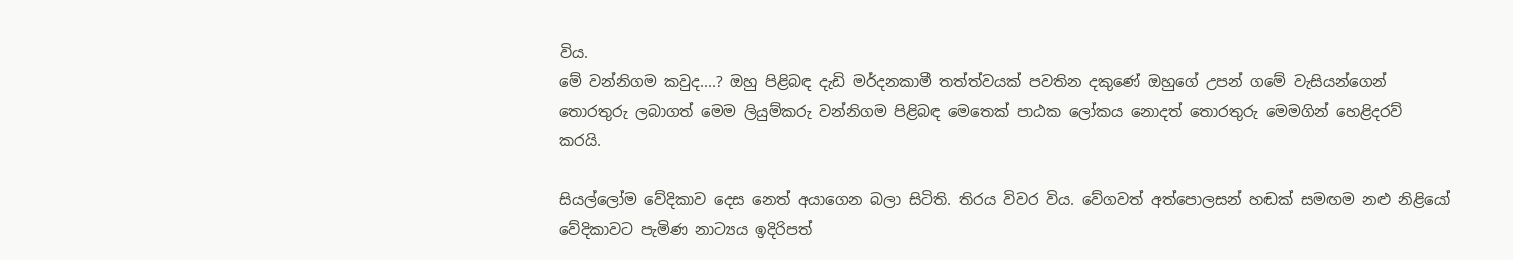විය.
මේ වන්නිගම කවුද....? ඔහු පිළිබඳ දැඩි මර්දනකාමී තත්ත්වයක් පවතින දකුණේ ඔහුගේ උපන් ගමේ වැසියන්ගෙන් තොරතුරු ලබාගත් මෙම ලියුම්කරු වන්නිගම පිළිබඳ මෙතෙක් පාඨක ලෝකය නොදත් තොරතුරු මෙමගින් හෙළිදරව් කරයි.

සියල්ලෝම වේදිකාව දෙස නෙත් අයාගෙන බලා සිටිති. තිරය විවර විය. වේගවත් අත්පොලසන් හඬක් සමඟම නළු නිළියෝ වේදිකාවට පැමිණ නාට්‍යය ඉදිරිපත්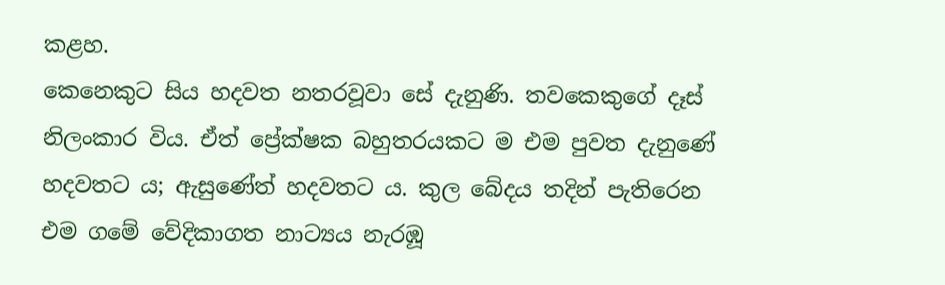කළහ.
කෙනෙකුට සිය හදවත නතරවූවා සේ දැනුණි. තවකෙකුගේ දෑස් නිලංකාර විය. ඒත් ප්‍රේක්ෂක බහුතරයකට ම එම පුවත දැනුණේ හදවතට ය; ඇසුණේත් හදවතට ය. කුල බේදය තදින් පැතිරෙන එම ගමේ වේදිකාගත නාට්‍යය නැරඹූ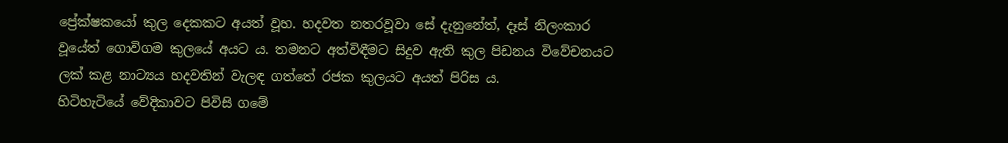ප්‍රේක්ෂකයෝ කුල දෙකකට අයත් වූහ. හදවත නතරවූවා සේ දැනුනේත්, දෑස් නිලංකාර වූයේත් ගොවිගම කුලයේ අයට ය. තමනට අත්විඳීමට සිදුව ඇති කුල පිඩනය විවේචනයට ලක් කළ නාට්‍යය හදවතින් වැලඳ ගත්තේ රජක කුලයට අයත් පිරිස ය.
හිටිහැටියේ වේදිකාවට පිවිසි ගමේ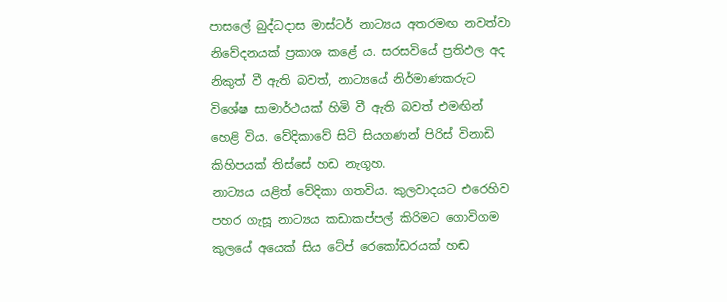පාසලේ බුද්ධදාස මාස්ටර් නාට්‍යය අතරමඟ නවත්වා නිවේදනයක් ප්‍රකාශ කළේ ය. සරසවියේ ප්‍රතිඵල අද නිකුත් වී ඇති බවත්, නාට්‍යයේ නිර්මාණකරුට විශේෂ සාමාර්ථයක් හිමි වී ඇති බවත් එමඟින් හෙළි විය. වේදිකාවේ සිටි සියගණන් පිරිස් විනාඩි කිහිපයක් තිස්සේ හඩ නැගූහ.
නාට්‍යය යළිත් වේදිකා ගතවිය. කුලවාදයට එරෙහිව පහර ගැසූ නාට්‍යය කඩාකප්පල් කිරිමට ගොවිගම කුලයේ අයෙක් සිය ටේප් රෙකෝඩරයක් හඬ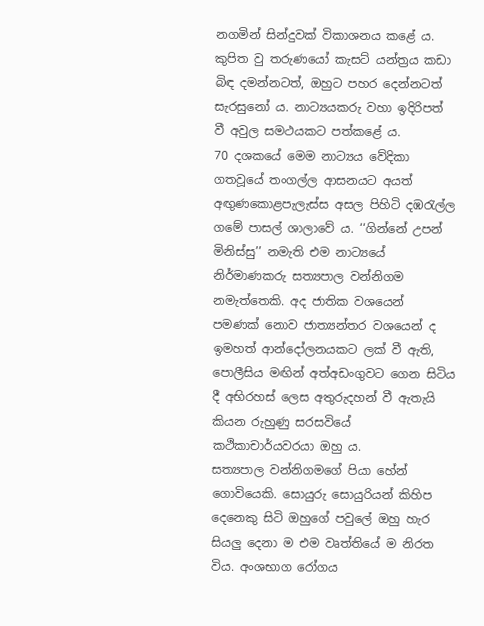නගමින් සින්දුවක් විකාශනය කළේ ය. කුපිත වු තරුණයෝ කැසට් යන්ත්‍රය කඩා බිඳ දමන්නටත්, ඔහුට පහර දෙන්නටත් සැරසුනෝ ය. නාට්‍යයකරු වහා ඉදිරිපත් වී අවුල සමථයකට පත්කළේ ය.
70 දශකයේ මෙම නාට්‍යය වේදිකා ගතවූයේ තංගල්ල ආසනයට අයත් අඟුණකොළපැලැස්ස අසල පිහිටි දඹරැල්ල ගමේ පාසල් ශාලාවේ ය. ‘‘ගින්නේ උපන් මිනිස්සු’’ නමැති එම නාට්‍යයේ නිර්මාණකරු සත්‍යපාල වන්නිගම නමැත්තෙකි. අද ජාතික වශයෙන් පමණක් නොව ජාත්‍යන්තර වශයෙන් ද ඉමහත් ආන්දෝලනයකට ලක් වී ඇති, පොලීසිය මඟින් අත්අඩංගුවට ගෙන සිටිය දී අභිරහස් ලෙස අතුරුදහන් වී ඇතැයි කියන රුහුණු සරසවියේ කථිකාචාර්යවරයා ඔහු ය.
සත්‍යපාල වන්නිගමගේ පියා හේන් ගොවියෙකි. සොයුරු සොයුරියන් කිහිප දෙනෙකු සිටි ඔහුගේ පවුලේ ඔහු හැර සියලු දෙනා ම එම වෘත්තියේ ම නිරත විය. අංශභාග රෝගය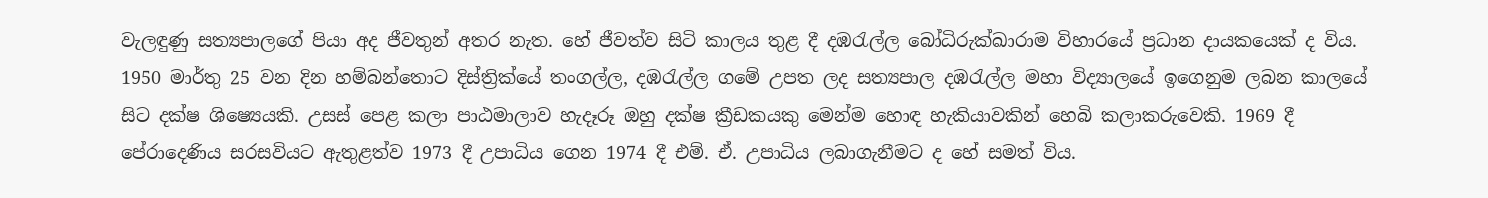වැලඳුණු සත්‍යපාලගේ පියා අද ජීවතුන් අතර නැත. හේ ජීවත්ව සිටි කාලය තුළ දී දඹරැල්ල බෝධිරුක්ඛාරාම විහාරයේ ප්‍රධාන දායකයෙක් ද විය.
1950 මාර්තු 25 වන දින හම්බන්තොට දිස්ත්‍රික්යේ තංගල්ල, දඹරැල්ල ගමේ උපත ලද සත්‍යපාල දඹරැල්ල මහා විද්‍යාලයේ ඉගෙනුම ලබන කාලයේ සිට දක්ෂ ශිෂ්‍යෙයකි. උසස් පෙළ කලා පාඨමාලාව හැදෑරූ ඔහු දක්ෂ ක්‍රීඩකයකු මෙන්ම හොඳ හැකියාවකින් හෙබි කලාකරුවෙකි. 1969 දී පේරාදෙණිය සරසවියට ඇතුළත්ව 1973 දී උපාධිය ගෙන 1974 දී එම්. ඒ. උපාධිය ලබාගැනීමට ද හේ සමත් විය.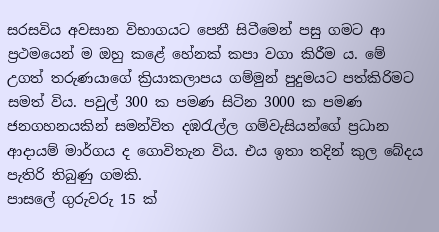සරසවිය අවසාන විභාගයට පෙනී සිටීමෙන් පසු ගමට ආ ප්‍රථමයෙන් ම ඔහු කළේ හේනක් කපා වගා කිරීම ය. මේ උගත් තරුණයාගේ ක්‍රියාකලාපය ගම්මුන් පුදුමයට පත්කිරිමට සමත් විය. පවුල් 300 ක පමණ සිටින 3000 ක පමණ ජනගහනයකින් සමන්විත දඹරැල්ල ගම්වැසියන්ගේ ප්‍රධාන ආදායම් මාර්ගය ද ගොවිතැන විය. එය ඉතා තදින් කුල බේදය පැතිරි තිබුණු ගමකි.
පාසලේ ගුරුවරු 15 ක්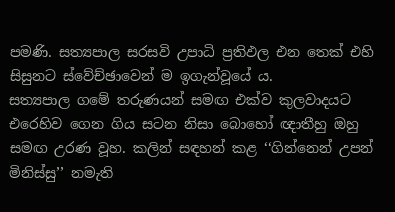පමණි. සත්‍යපාල සරසවි උපාධි ප්‍රතිඵල එන තෙක් එහි සිසුනට ස්වේච්ඡාවෙන් ම ඉගැන්වූයේ ය.
සත්‍යපාල ගමේ තරුණයන් සමඟ එක්ව කුලවාදයට එරෙහිව ගෙන ගිය සටන නිසා බොහෝ ඥාතීහු ඔහු සමඟ උරණ වූහ. කලින් සඳහන් කළ ‘‘ගින්නෙන් උපන් මිනිස්සු’’ නමැති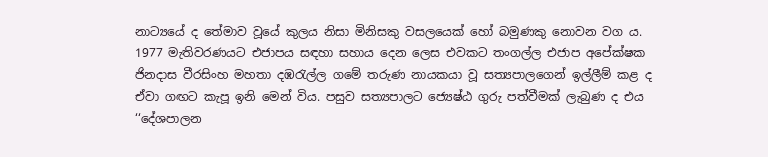නාට්‍යයේ ද තේමාව වූයේ කුලය නිසා මිනිසකු වසලයෙක් හෝ බමුණකු නොවන වග ය.
1977 මැතිවරණයට එජාපය සඳහා සහාය දෙන ලෙස එවකට තංගල්ල එජාප අපේක්ෂක ජිනදාස වීරසිංහ මහතා දඹරැල්ල ගමේ තරුණ නායකයා වූ සත්‍යපාලගෙන් ඉල්ලීම් කළ ද ඒවා ගඟට කැපූ ඉනි මෙන් විය. පසුව සත්‍යපාලට ජ්‍යෙෂ්ඨ ගුරු පත්වීමක් ලැබුණ ද එය ‘‘දේශපාලන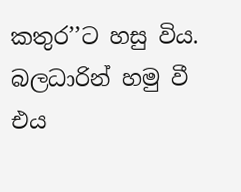කතුර’’ට හසු විය. බලධාරින් හමු වී එය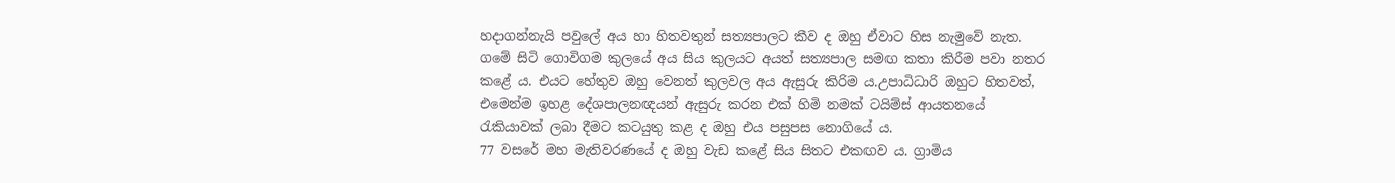හදාගන්නැයි පවුලේ අය හා හිතවතුන් සත්‍යපාලට කීව ද ඔහු ඒවාට හිස නැමුවේ නැත.
ගමේ සිටි ගොවිගම කුලයේ අය සිය කුලයට අයත් සත්‍යපාල සමඟ කතා කිරීම පවා නතර කළේ ය. එයට හේතුව ඔහු වෙනත් කුලවල අය ඇසුරු කිරිම ය.උපාධිධාරි ඔහුට හිතවත්, එමෙන්ම ඉහළ දේශපාලනඥයන් ඇසුරු කරන එක් හිමි නමක් ටයිම්ස් ආයතනයේ රැකියාවක් ලබා දීමට කටයුතු කළ ද ඔහු එය පසුපස නොගියේ ය.
77 වසරේ මහ මැතිවරණයේ ද ඔහු වැඩ කළේ සිය සිතට එකඟව ය. ග්‍රාමිය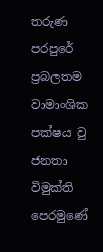තරුණ පරපුරේ ප්‍රබලතම වාමාංශික පක්ෂය වු ජනතා විමුක්ති පෙරමුණේ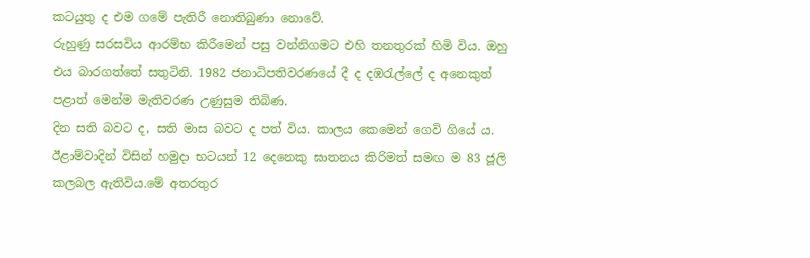කටයුතු ද එම ගමේ පැතිරී නොතිබුණා නොවේ.
රුහුණු සරසවිය ආරම්භ කිරීමෙන් පසු වන්නිගමට එහි තනතුරක් හිමි විය. ඔහු එය බාරගත්තේ සතුටිනි. 1982 ජනාධිපතිවරණයේ දී ද දඹරැල්ලේ ද අනෙකුත් පළාත් මෙන්ම මැතිවරණ උණුසුම තිබිණ.
දින සති බවට ද, සති මාස බවට ද පත් විය. කාලය කෙමෙන් ගෙවි ගියේ ය. ඊළාම්වාදින් විසින් හමුදා භටයන් 12 දෙනෙකු ඝාතනය කිරිමත් සමඟ ම 83 ජූලි කලබල ඇතිවිය.මේ අතරතුර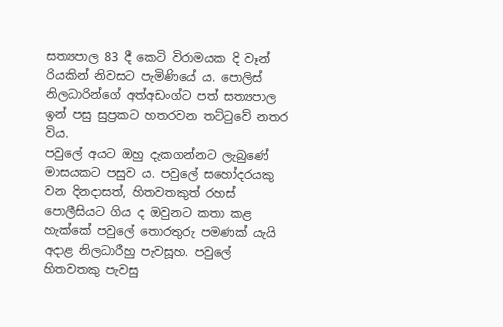සත්‍යපාල 83 දී කෙටි විරාමයක දි වෑන් රියකින් නිවසට පැමිණියේ ය. පොලිස් නිලධාරින්ගේ අත්අඩංග්ට පත් සත්‍යපාල ඉන් පසු සුප්‍රකට හතරවන තට්ටුවේ නතර විය.
පවුලේ අයට ඔහු දැකගන්නට ලැබුණේ මාසයකට පසුව ය. පවුලේ සහෝදරයකු වන දිනදාසත්, හිතවතකුත් රහස් පොලීසියට ගිය ද ඔවුනට කතා කළ හැක්කේ පවුලේ තොරතුරු පමණක් යැයි අදාළ නිලධාරීහු පැවසූහ. පවුලේ හිතවතකු පැවසු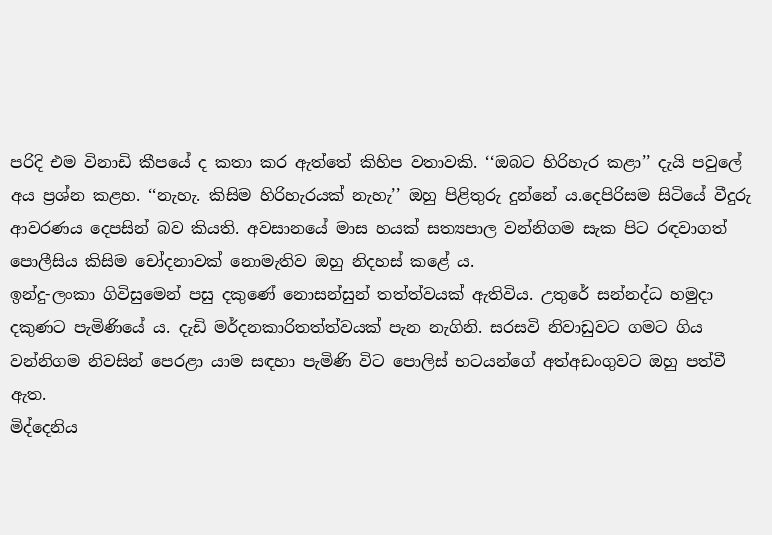පරිදි එම විනාඩි කීපයේ ද කතා කර ඇත්තේ කිහිප වතාවකි. ‘‘ඔබට හිරිහැර කළා’’ දැයි පවුලේ අය ප්‍රශ්න කළහ. ‘‘නැහැ. කිසිම හිරිහැරයක් නැහැ’’ ඔහු පිළිතුරු දුන්නේ ය.දෙපිරිසම සිටියේ වීදුරු ආවරණය දෙපසින් බව කියති. අවසානයේ මාස හයක් සත්‍යපාල වන්නිගම සැක පිට රඳවාගත් පොලීසිය කිසිම චෝදනාවක් නොමැතිව ඔහු නිදහස් කළේ ය.
ඉන්දු-ලංකා ගිවිසුමෙන් පසු දකුණේ නොසන්සුන් තත්ත්වයක් ඇතිවිය. උතුරේ සන්නද්ධ හමුදා දකුණට පැමිණියේ ය. දැඩි මර්දනකාරිතත්ත්වයක් පැන නැගිනි. සරසවි නිවාඩුවට ගමට ගිය වන්නිගම නිවසින් පෙරළා යාම සඳහා පැමිණි විට පොලිස් භටයන්ගේ අත්අඩංගුවට ඔහු පත්වී ඇත.
මිද්දෙනිය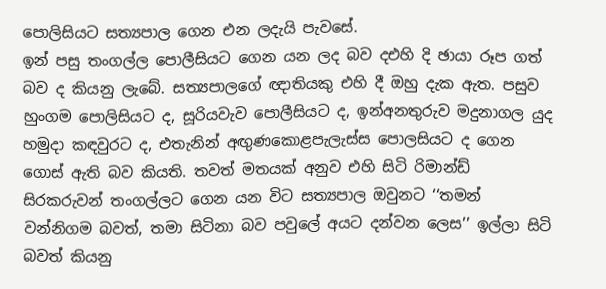පොලිසියට සත්‍යපාල ගෙන එන ලදැයි පැවසේ.
ඉන් පසු තංගල්ල පොලීසියට ගෙන යන ලද බව දඑහි දි ඡායා රූප ගත් බව ද කියනු ලැබේ. සත්‍යපාලගේ ඥාතියකු එහි දී ඔහු දැක ඇත. පසුව හුංගම පොලිසියට ද, සූරියවැව පොලීසියට ද, ඉන්අනතුරුව මදුනාගල යුද හමුදා කඳවුරට ද, එතැනින් අඟුණකොළපැලැස්ස පොලසියට ද ගෙන ගොස් ඇති බව කියති. තවත් මතයක් අනුව එහි සිටි රිමාන්ඩ් සිරකරුවන් තංගල්ලට ගෙන යන විට සත්‍යපාල ඔවුනට ‘‘තමන් වන්නිගම බවත්, තමා සිටිනා බව පවුලේ අයට දන්වන ලෙස’’ ඉල්ලා සිටි බවත් කියනු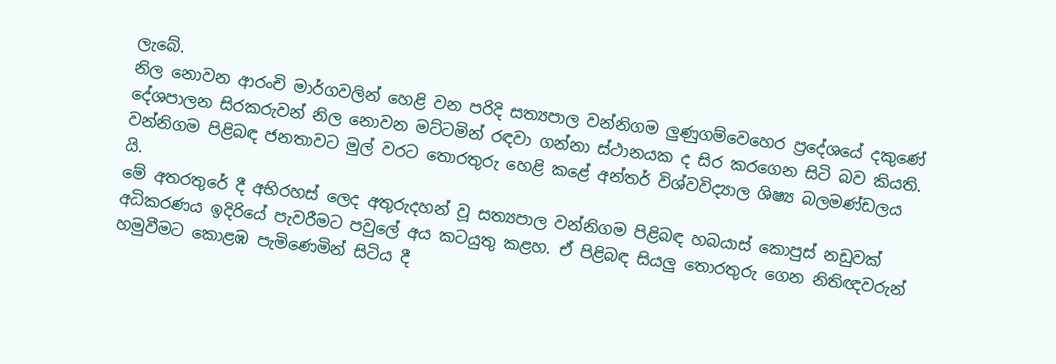ලැබේ.
නිල නොවන ආරංචි මාර්ගවලින් හෙළි වන පරිදි සත්‍යපාල වන්නිගම ලුණුගම්වෙහෙර ප්‍රදේශයේ දකුණේ දේශපාලන සිරකරුවන් නිල නොවන මට්ටමින් රඳවා ගන්නා ස්ථානයක ද සිර කරගෙන සිටි බව කියති.
වන්නිගම පිළිබඳ ජනතාවට මුල් වරට තොරතුරු හෙළි කළේ අන්තර් විශ්වවිද්‍යාල ශිෂ්‍ය බලමණ්ඩලය යි.
මේ අතරතුරේ දී අභිරහස් ලෙද අතුරුදහන් වූ සත්‍යපාල වන්නිගම පිළිබඳ හබයාස් කොපුස් නඩුවක් අධිකරණය ඉදිරියේ පැවරීමට පවුලේ අය කටයුතු කළහ. ඒ පිළිබඳ සියලු තොරතුරු ගෙන නිතිඥවරුන් හමුවීමට කොළඹ පැමිණෙමින් සිටිය දී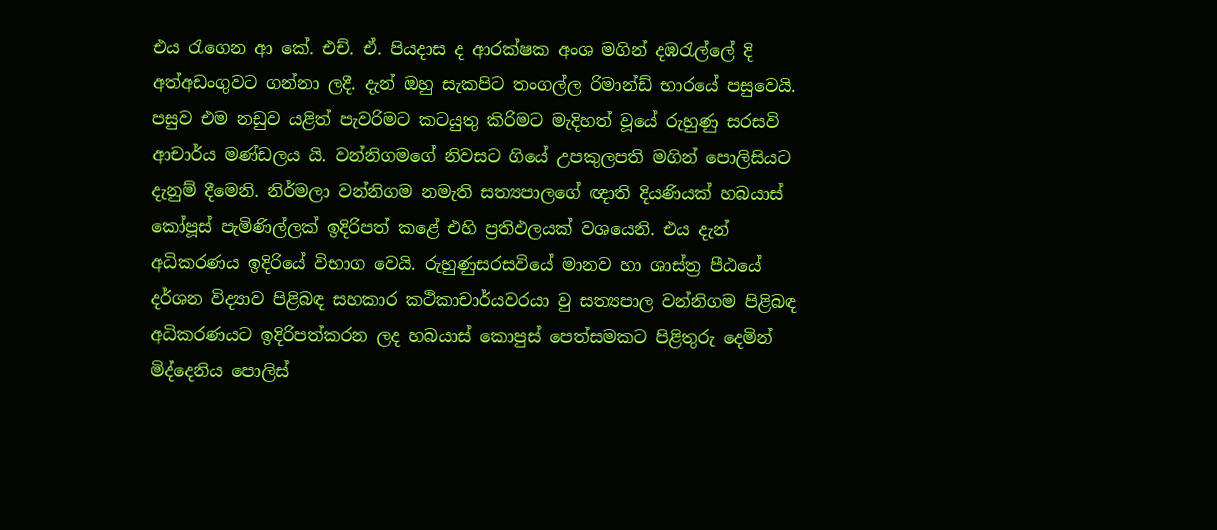එය රැගෙන ආ කේ. එච්. ඒ. පියදාස ද ආරක්ෂක අංශ මගින් දඹරැල්ලේ දි අත්අඩංගුවට ගන්නා ලදී. දැන් ඔහු සැකපිට තංගල්ල රිමාන්ඩ් භාරයේ පසුවෙයි. පසුව එම නඩුව යළිත් පැවරිමට කටයුතු කිරිමට මැදිහත් වූයේ රුහුණු සරසවි ආචාර්ය මණ්ඩලය යි. වන්නිගමගේ නිවසට ගියේ උපකුලපති මගින් පොලිසියට දැනුම් දීමෙනි. නිර්මලා වන්නිගම නමැති සත්‍යපාලගේ ඥාති දියණියක් හබයාස් කෝපූස් පැමිණිල්ලක් ඉදිරිපත් කළේ එහි ප්‍රතිඵලයක් වශයෙනි. එය දැන් අධිකරණය ඉදිරියේ විභාග වෙයි. රුහුණුසරසවියේ මානව හා ශාස්ත්‍ර පීඨයේ දර්ශන විද්‍යාව පිළිබඳ සහකාර කථිකාචාර්යවරයා වු සත්‍යපාල වන්නිගම පිළිබඳ අධිකරණයට ඉදිරිපත්කරන ලද හබයාස් කොපුස් පෙත්සමකට පිළිතුරු දෙමින් මිද්දෙනිය පොලිස්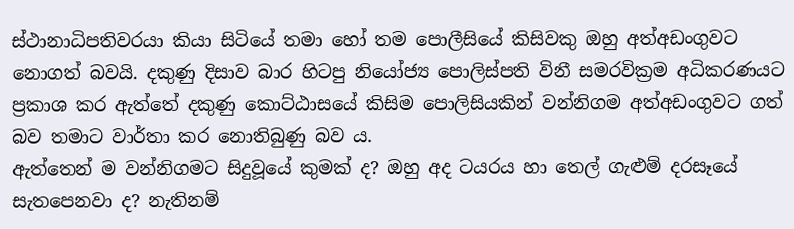ස්ථානාධිපතිවරයා කියා සිටියේ තමා හෝ තම පොලීසියේ කිසිවකු ඔහු අත්අඩංගුවට නොගත් බවයි. දකුණු දිසාව බාර හිටපු නියෝජ්‍ය පොලිස්පති විනී සමරවික්‍රම අධිකරණයට ප්‍රකාශ කර ඇත්තේ දකුණු කොට්ඨාසයේ කිසිම පොලිසියකින් වන්නිගම අත්අඩංගුවට ගත් බව තමාට වාර්තා කර නොතිබුණු බව ය.
ඇත්තෙන් ම වන්නිගමට සිදුවූයේ කුමක් ද? ඔහු අද ටයරය හා තෙල් ගැළුම් දරසෑයේ සැතපෙනවා ද? නැතිනම්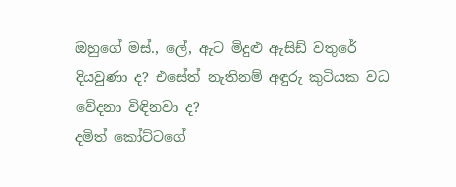ඔහුගේ මස්., ලේ, ඇට මිදුළු ඇසිඩ් වතුරේ දියවුණා ද? එසේත් නැතිනම් අඳුරු කුටියක වධ වේදනා විඳිනවා ද?
දමිත් කෝට්ටගේ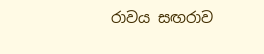රාවය සඟරාව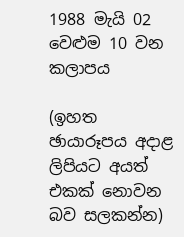1988 මැයි 02 වෙළුම 10 වන කලාපය

(ඉහත ඡායාරූපය අදාළ ලිපියට අයත් එකක් නොවන බව සලකන්න)